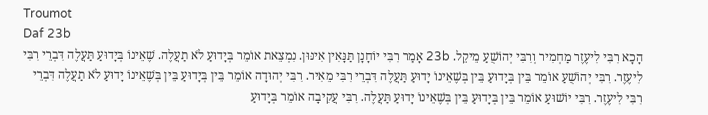Troumot
Daf 23b
הָכָא רִבִּי לִיעֶזֶר מַחְמִיר וְרִבִּי יְהוֹשֻׁעַ מֵיקֵל. 23b אָמַר רִבִּי יוֹחָנָן תַּנָּאִין אִינּוּן. נִמְצֵאת אוֹמֵר בְּיָדוּעַ לֹא תַעֲלֶה. שֶׁאֵינוֹ בְּיָדוּעַ תַּעֲלֶה דִּבְרֵי רִבִּי לִיעֶזֶר. רִבִּי יְהוֹשֻׁעַ אוֹמֵר בֵּין בְּיָדוּעַ בֵּין בְּשֶׁאֵינוֹ יָדוּעַ תַּעֲלֶה דִּבְרֵי רִבִּי מֵאִיר. רִבִּי יְהוּדָה אוֹמֵר בֵּין בְּיָדוּעַ בֵּין בְּשֶׁאֵינוֹ יָדוּעַ לֹא תַעֲלֶה דִּבְרֵי רִבִּי לִיעֶזֶר. רִבִּי יוֹשׁוּעַ אוֹמֵר בֵּין בְּיָדוּעַ בֵּין בְּשֶׁאֵינוֹ יָדוּעַ תַּעֲלֶה. רִבִּי עֲקִיבָה אוֹמֵר בְּיָדוּעַ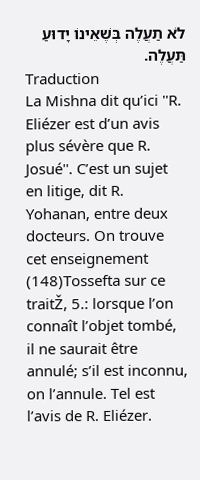לֹא תַעֲלֶה בְּשֶׁאֵינוֹ יָדוּעַ תַּעֲלֶה.
Traduction
La Mishna dit qu’ici ''R. Eliézer est d’un avis plus sévère que R. Josué''. C’est un sujet en litige, dit R. Yohanan, entre deux docteurs. On trouve cet enseignement (148)Tossefta sur ce traitŽ, 5.: lorsque l’on connaît l’objet tombé, il ne saurait être annulé; s’il est inconnu, on l’annule. Tel est l’avis de R. Eliézer.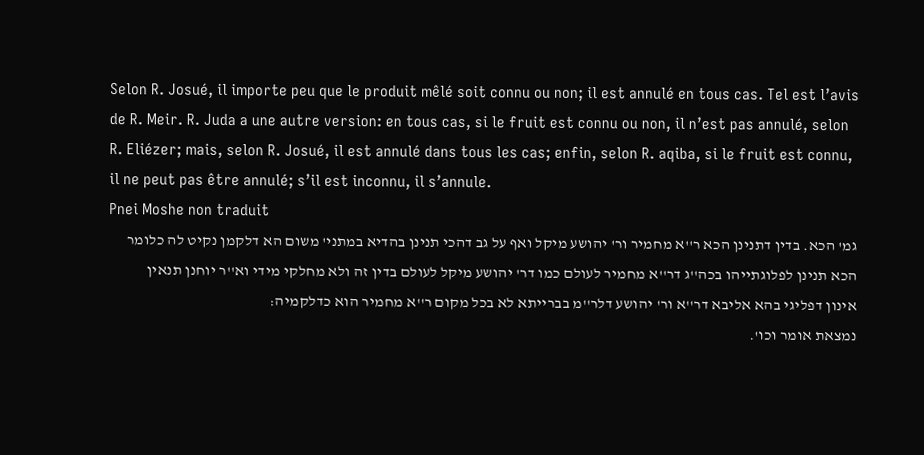Selon R. Josué, il importe peu que le produit mêlé soit connu ou non; il est annulé en tous cas. Tel est l’avis de R. Meir. R. Juda a une autre version: en tous cas, si le fruit est connu ou non, il n’est pas annulé, selon R. Eliézer; mais, selon R. Josué, il est annulé dans tous les cas; enfin, selon R. aqiba, si le fruit est connu, il ne peut pas être annulé; s’il est inconnu, il s’annule.
Pnei Moshe non traduit
גמ' הכא. בדין דתנינן הכא ר''א מחמיר ור' יהושע מיקל ואף על גב דהכי תנינן בהדיא במתני' משום הא דלקמן נקיט לה כלומר הכא תנינן לפלוגתייהו בכה''ג דר''א מחמיר לעולם כמו דר' יהושע מיקל לעולם בדין זה ולא מחלקי מידי וא''ר יוחנן תנאין אינון דפליגי בהא אליבא דר''א ור' יהושע דלר''מ בברייתא לא בכל מקום ר''א מחמיר הוא כדלקמיה:
נמצאת אומר וכו'.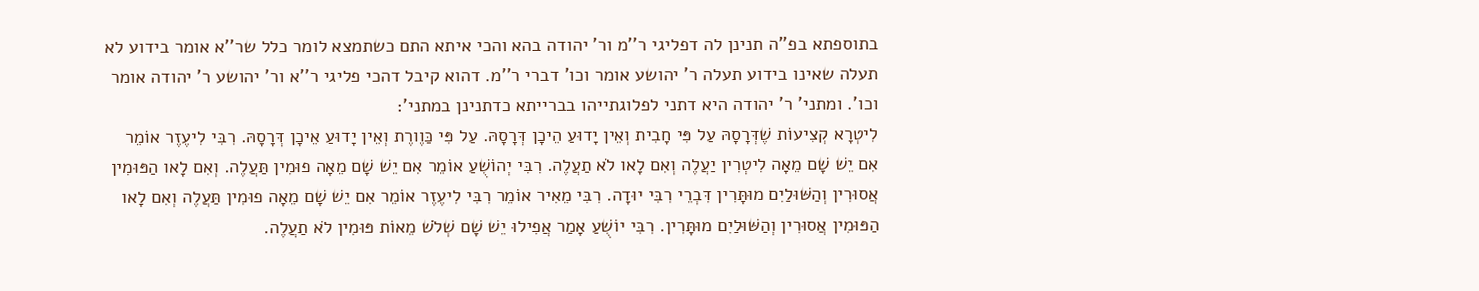בתוספתא בפ''ה תנינן לה דפליגי ר''מ ור' יהודה בהא והכי איתא התם כשתמצא לומר כלל שר''א אומר בידוע לא תעלה שאינו בידוע תעלה ר' יהושע אומר וכו' דברי ר''מ. דהוא קיבל דהכי פליגי ר''א ור' יהושע ר' יהודה אומר וכו'. ומתני' ר' יהודה היא דתני לפלוגתייהו בברייתא כדתנינן במתני':
לִיטְרָא קְצִיעוֹת שֶׁדְּרָסָהּ עַל פִּי חָבִית וְאֵין יָדוּעַ הֵיכָן דְּרָסָהּ. עַל פִּי כַּוֶורֶת וְאֵין יָדוּעַ אֵיכָן דְּרָסָהּ. רִבִּי לִיעֶזֶר אוֹמֵר אִם יֵשׁ שָׁם מֵאָה לִיטְרִין יַעֲלֶה וְאִם לָאו לֹא תַעֲלֶה. רִבִּי יְהוֹשֻׁעַ אוֹמֵר אִם יֵשׁ שָׁם מֵאָה פוּמִין תַּעֲלֶה. וְאִם לָאו הַפּוּמִין אֲסוּרִין וְהַשּׁוּלַיִם מוּתָּרִין דִּבְרֵי רִבִּי יוּדָה. רִבִּי מֵאִיר אוֹמֵר רִבִּי לִיעֶזֶר אוֹמֵר אִם יֵשׁ שָׁם מֵאָה פוּמִין תַּעֲלֶה וְאִם לָאו הַפּוּמִין אֲסוּרִין וְהַשּׁוּלַיִם מוּתָּרִין. רִבִּי יוֹשֻׁעַ אָמַר אֲפִילוּ יֵשׁ שָׁם שְׁלֹשׁ מֵאוֹת פּוּמִין לֹא תַעֲלֶה.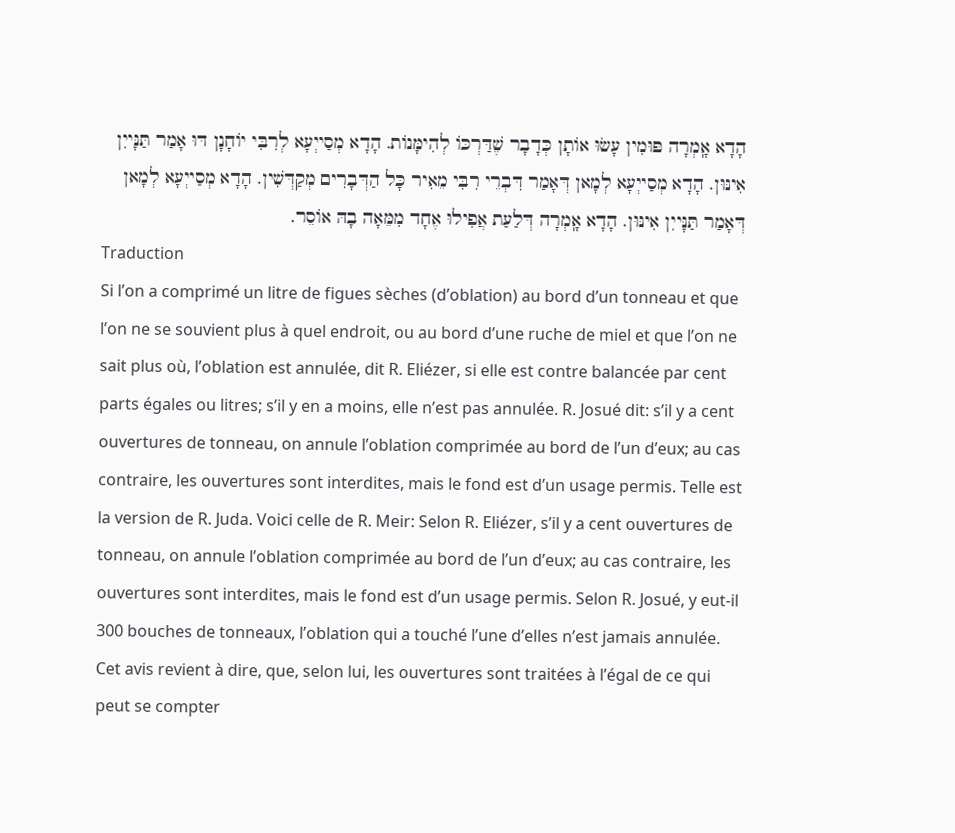הָדָא אָֽמְרָה פּוּמִין עָשׂוּ אוֹתָן כְּדָבָר שֶׁדַּרְכּוֹ לְהִימָּנוֹת. הָדָא מְסַייְעָא לְרִבִּי יוֹחָנָן דּוּ אָמַר תַּנָּייִן אִינּוּן. הָדָא מְסַייְעָא לְמָאן דְּאָמַר דִּבְרֵי רִבִּי מֵאִיר כָּל הַדְּבָרִים מְקַדְּשִׁין. הָדָא מְסַייְעָא לְמָאן דְּאָמַר תַּנָּייִן אִינּוּן. הָדָא אָֽמְרָה דְּלַעַת אֲפִילוּ אֶחָד מִמֵּאָה בָהּ אוֹסֵר.
Traduction
Si l’on a comprimé un litre de figues sèches (d’oblation) au bord d’un tonneau et que l’on ne se souvient plus à quel endroit, ou au bord d’une ruche de miel et que l’on ne sait plus où, l’oblation est annulée, dit R. Eliézer, si elle est contre balancée par cent parts égales ou litres; s’il y en a moins, elle n’est pas annulée. R. Josué dit: s’il y a cent ouvertures de tonneau, on annule l’oblation comprimée au bord de l’un d’eux; au cas contraire, les ouvertures sont interdites, mais le fond est d’un usage permis. Telle est la version de R. Juda. Voici celle de R. Meir: Selon R. Eliézer, s’il y a cent ouvertures de tonneau, on annule l’oblation comprimée au bord de l’un d’eux; au cas contraire, les ouvertures sont interdites, mais le fond est d’un usage permis. Selon R. Josué, y eut-il 300 bouches de tonneaux, l’oblation qui a touché l’une d’elles n’est jamais annulée. Cet avis revient à dire, que, selon lui, les ouvertures sont traitées à l’égal de ce qui peut se compter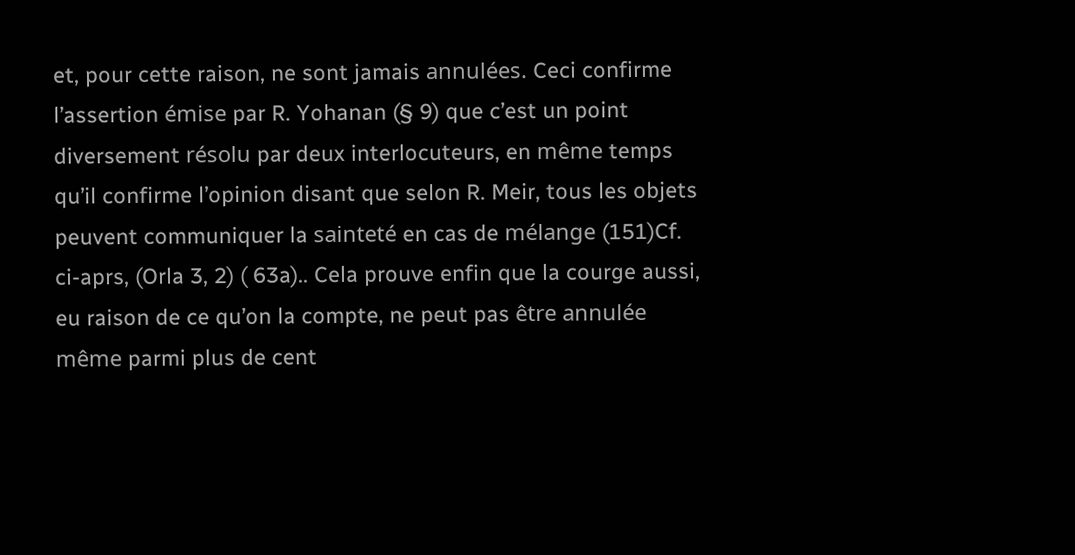et, pour cette raison, ne sont jamais annulées. Ceci confirme l’assertion émise par R. Yohanan (§ 9) que c’est un point diversement résolu par deux interlocuteurs, en même temps qu’il confirme l’opinion disant que selon R. Meir, tous les objets peuvent communiquer la sainteté en cas de mélange (151)Cf. ci-aprs, (Orla 3, 2) ( 63a).. Cela prouve enfin que la courge aussi, eu raison de ce qu’on la compte, ne peut pas être annulée même parmi plus de cent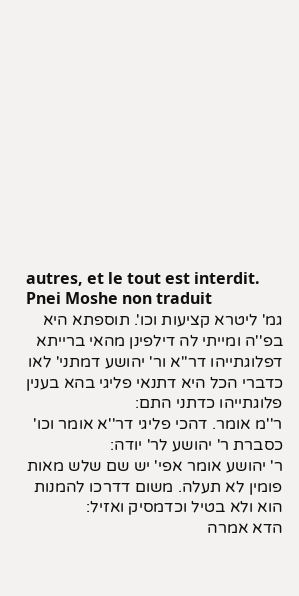autres, et le tout est interdit.
Pnei Moshe non traduit
גמ' ליטרא קציעות וכו'. תוספתא היא בפ''ה ומייתי לה דילפינן מהאי ברייתא דפלוגתייהו דר''א ור' יהושע דמתני' לאו כדברי הכל היא דתנאי פליגי בהא בענין פלוגתייהו כדתני התם:
ר''מ אומר. דהכי פליגי דר''א אומר וכו' כסברת ר' יהושע לר' יודה:
ר' יהושע אומר אפי' יש שם שלש מאות פומין לא תעלה. משום דדרכו להמנות הוא ולא בטיל וכדמסיק ואזיל:
הדא אמרה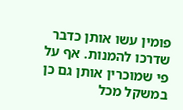פומין עשו אותן כדבר שדרכו להמנות. אף על פי שמוכרין אותן גם כן במשקל מכל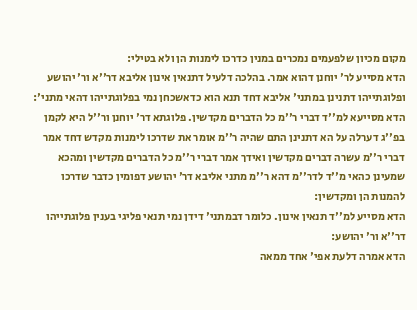מקום מכיון שלפעמים נמכרים במנין כדרכו לימנות הן ולא בטילי:
הדא מסייע לר' יוחנן דהוא אמר. בהלכה דלעיל דתנאין אינון אליבא דר''א ור' יהושע ופלוגתייהו דתנינן במתני' אליבא דחד תנא הוא כדאשכחן נמי בפלוגתייהו דהאי מתני':
הדא מסייעא למ''ד דברי ר''מ כל הדברים מקדשין. פלוגתא דר' יוחנן ור''ל היא לקמן בפ''ג דערלה על הא דתנינן התם שהיה ר''מ אומר את שדרכו לימנות מקדש דחד אמר דברי ר''מ עשרה דברים מקדשין ואידך אמר דברי ר''מ כל הדברים מקדשין ומהכא שמעינן כהאי מ''ד לדר''מ דהא ר''מ מתני אליבא דר' יהושע דפומין כדבר שדרכו להמנות הן ומקדשין:
הדא מסייע למ''ד תנאין אינון. כלומר דבמתני' דידן נמי תנאי פליגי בענין פלוגתייהו דר''א ור' יהושע:
הדא אמרה דלעת אפי' אחד ממאה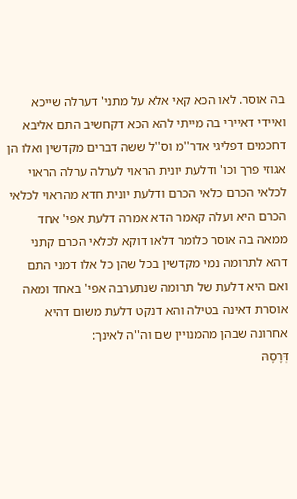בה אוסר. לאו הכא קאי אלא על מתני' דערלה שייכא ואיידי דאיירי בה מייתי להא הכא דקחשיב התם אליבא דחכמים דפליגי אדר''מ וס''ל ששה דברים מקדשין ואלו הן אגוזי פרך וכו' ודלעת יונית הראוי לערלה ערלה הראוי לכלאי הכרם כלאי הכרם ודלעת יונית חדא מהראוי לכלאי הכרם היא ועלה קאמר הדא אמרה דלעת אפי' אחד ממאה בה אוסר כלומר דלאו דוקא לכלאי הכרם קתני דהא לתרומה נמי מקדשין בכל שהן כל אלו דמני התם ואם היא דלעת של תרומה שנתערבה אפי' באחד ומאה אוסרת דאינה בטילה והא דנקט דלעת משום דהיא אחרונה שבהן מהמנויין שם וה''ה לאינך:
דְּרָסָהּ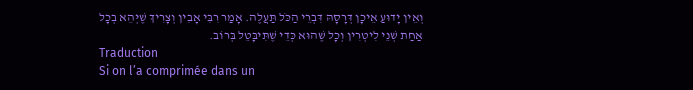וְאֵין יָדוּעַ אֵיכָן דְּרָסָהּ דִּבְרֵי הַכֹּל תַּעֲלֶה. אָמַר רִבִּי אָבִין וְצָרִיךְ שֶׁיְּהֵא בְכָל אַחַת שְׁנֵי לִיטְרִין וְכָל שֶׁהוּא כְּדֵי שֶׁתִּיבָּטֵל בְּרוֹב.
Traduction
Si on l’a comprimée dans un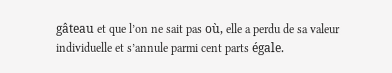gâteau et que l’on ne sait pas où, elle a perdu de sa valeur individuelle et s’annule parmi cent parts égale.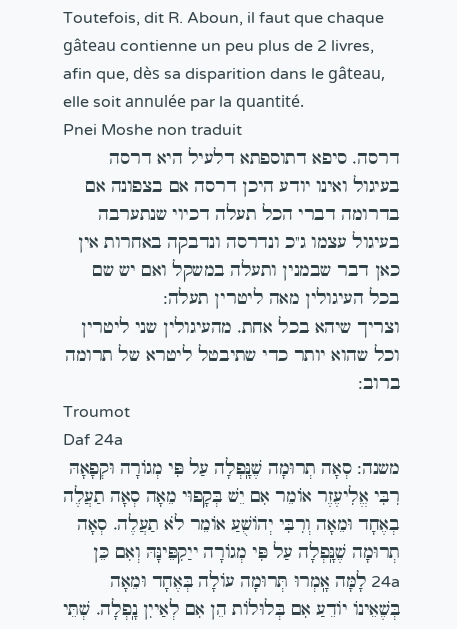Toutefois, dit R. Aboun, il faut que chaque gâteau contienne un peu plus de 2 livres, afin que, dès sa disparition dans le gâteau, elle soit annulée par la quantité.
Pnei Moshe non traduit
דרסה. סיפא דתוספתא דלעיל היא דרסה בעיגול ואינו יודע היכן דרסה אם בצפונה אם בדרומה דברי הכל תעלה דכיוי שנתערבה בעיגול עצמו ג''כ ונדרסה ונדבקה באחרות אין כאן דבר שבמנין ותעלה במשקל ואם יש שם בכל העיגולין מאה ליטרין תעלה:
וצריך שיהא בכל אחת. מהעיגולין שני ליטרין וכל שהוא יותר כדי שתיבטל ליטרא של תרומה ברוב:
Troumot
Daf 24a
משנה: סְאָה תְרוּמָה שֶׁנָּֽפְלָה עַל פִּי מְגוֹרָה וּקְפָאָהּ רִבִּי אֱלִיעֶזֶר אוֹמֵר אִם יֵשׁ בְּקָפוּי מֵאָה סְאָה תַעֲלֶה בְאֶחָד וּמֵאָה וְרִבִּי יְהוֹשֻׁעַ אוֹמֵר לֹא תַעֲלֶה. סְאָה תְרוּמָה שֶׁנָּֽפְלָה עַל פִּי מְגוֹרָה ייַקִפֵּינָּהּ וְאִם כֵּן 24a לָמָּה אָֽמְרוּ תְּרוּמָה עוֹלָה בְּאֶחָד וּמֵאָה בְּשֶׁאֵינוֹ יוֹדֵעַ אִם בְּלוּלוֹת הֵן אִם לְאַייִן נָֽפְלָה. שְׁתֵּי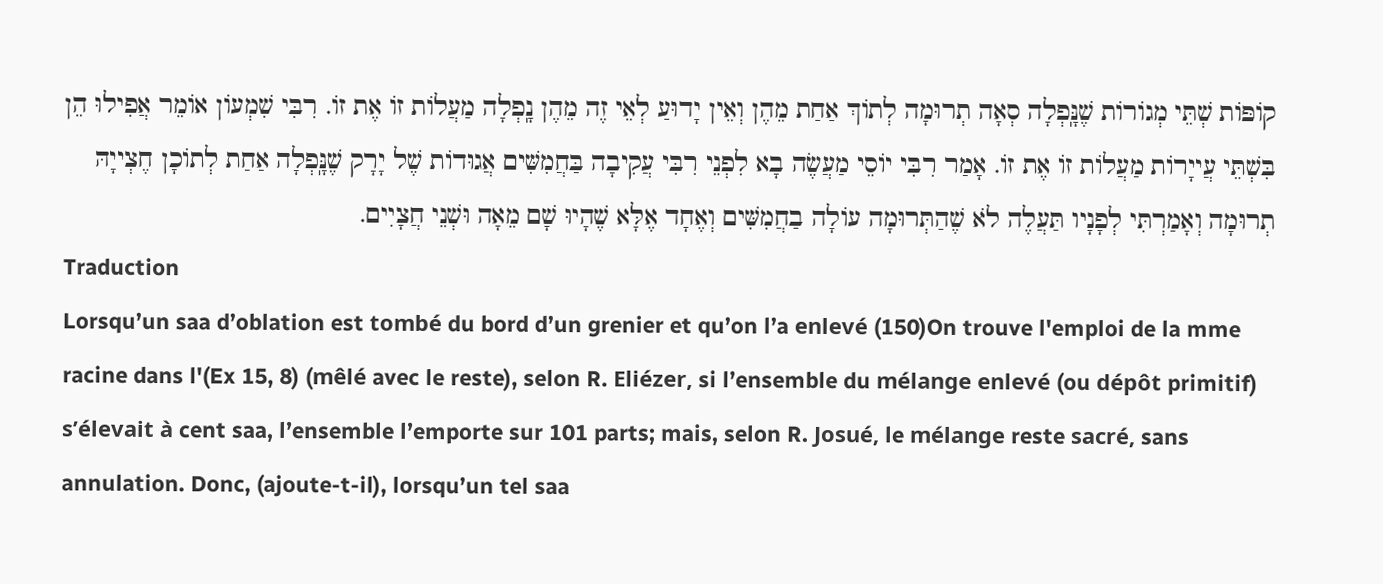קוֹפּוֹת שְׁתֵּי מְגוֹרוֹת שֶׁנָּֽפְלָה סְאָה תְרוּמָה לְתוֹךְ אַחַת מֵהֶן וְאֵין יָדוּעַ לְאֵי זֶה מֵהֶן נָֽפְלָה מַעֲלוֹת זוֹ אֶת זוֹ. רִבִּי שִׁמְעוֹן אוֹמֵר אֲפִילוּ הֵן בִּשְׁתֵּי עֲייָרוֹת מַעֲלוֹת זוֹ אֶת זוֹ. אָמַר רִבִּי יוֹסֵי מַעֲשֶׂה בָא לִפְנֵי רִבִּי עֲקִיבָה בַּחֲמִשִּׁים אֲגוּדוֹת שֶׁל יָרָק שֶׁנָּֽפְלָה אַחַת לְתוֹכָן חֶצְייָהּ תְרוּמָה וְאָמַרְתִּי לְפָנָיו תַּעֲלֶה לֹא שֶׁהַתְּרוּמָה עוֹלָה בַחֲמִשִּׁים וְאֶחָד אֶלָּא שֶׁהָיוּ שָׁם מֵאָה וּשְׁנֵי חֲצָיִים.
Traduction
Lorsqu’un saa d’oblation est tombé du bord d’un grenier et qu’on l’a enlevé (150)On trouve l'emploi de la mme racine dans l'(Ex 15, 8) (mêlé avec le reste), selon R. Eliézer, si l’ensemble du mélange enlevé (ou dépôt primitif) s’élevait à cent saa, l’ensemble l’emporte sur 101 parts; mais, selon R. Josué, le mélange reste sacré, sans annulation. Donc, (ajoute-t-il), lorsqu’un tel saa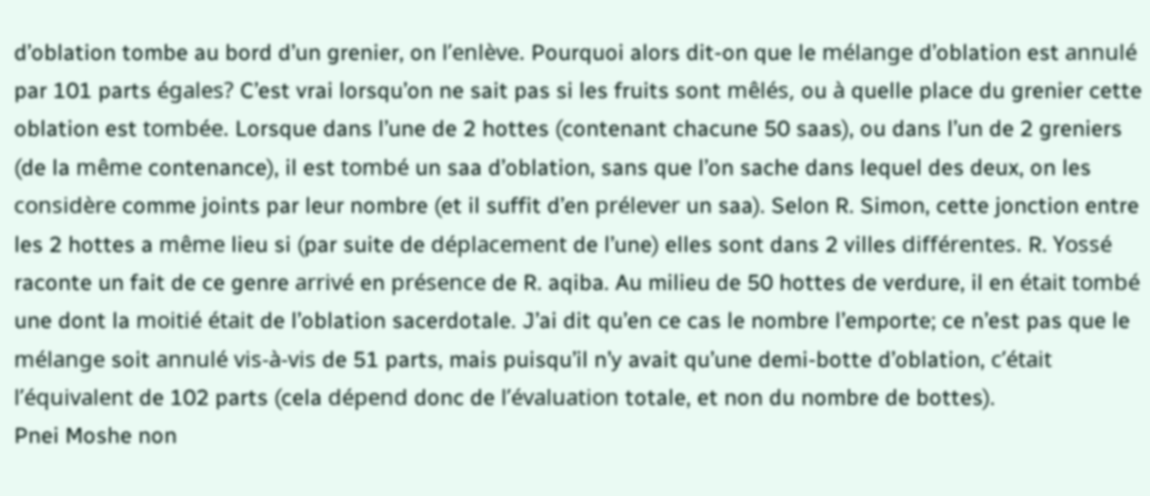d’oblation tombe au bord d’un grenier, on l’enlève. Pourquoi alors dit-on que le mélange d’oblation est annulé par 101 parts égales? C’est vrai lorsqu’on ne sait pas si les fruits sont mêlés, ou à quelle place du grenier cette oblation est tombée. Lorsque dans l’une de 2 hottes (contenant chacune 50 saas), ou dans l’un de 2 greniers (de la même contenance), il est tombé un saa d’oblation, sans que l’on sache dans lequel des deux, on les considère comme joints par leur nombre (et il suffit d’en prélever un saa). Selon R. Simon, cette jonction entre les 2 hottes a même lieu si (par suite de déplacement de l’une) elles sont dans 2 villes différentes. R. Yossé raconte un fait de ce genre arrivé en présence de R. aqiba. Au milieu de 50 hottes de verdure, il en était tombé une dont la moitié était de l’oblation sacerdotale. J’ai dit qu’en ce cas le nombre l’emporte; ce n’est pas que le mélange soit annulé vis-à-vis de 51 parts, mais puisqu’il n’y avait qu’une demi-botte d’oblation, c’était l’équivalent de 102 parts (cela dépend donc de l’évaluation totale, et non du nombre de bottes).
Pnei Moshe non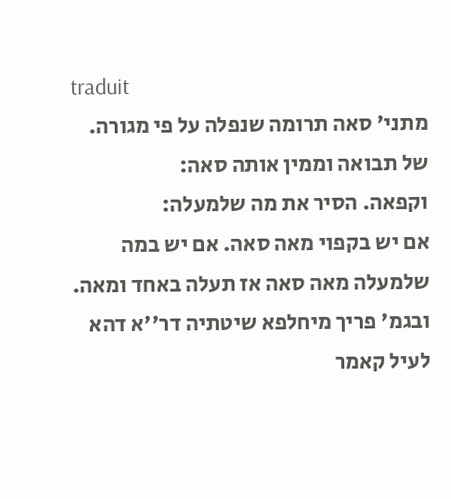traduit
מתני' סאה תרומה שנפלה על פי מגורה. של תבואה וממין אותה סאה:
וקפאה. הסיר את מה שלמעלה:
אם יש בקפוי מאה סאה. אם יש במה שלמעלה מאה סאה אז תעלה באחד ומאה. ובגמ' פריך מיחלפא שיטתיה דר''א דהא לעיל קאמר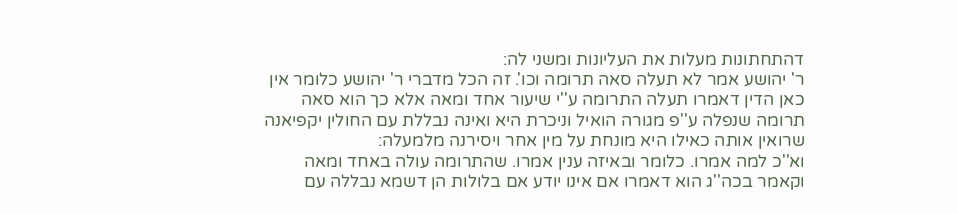דהתחתונות מעלות את העליונות ומשני לה:
ר' יהושע אמר לא תעלה סאה תרומה וכו'. זה הכל מדברי ר' יהושע כלומר אין כאן הדין דאמרו תעלה התרומה ע''י שיעור אחד ומאה אלא כך הוא סאה תרומה שנפלה ע''פ מגורה הואיל וניכרת היא ואינה נבללת עם החולין יקפיאנה שרואין אותה כאילו היא מונחת על מין אחר ויסירנה מלמעלה:
וא''כ למה אמרו. כלומר ובאיזה ענין אמרו. שהתרומה עולה באחד ומאה וקאמר בכה''ג הוא דאמרו אם אינו יודע אם בלולות הן דשמא נבללה עם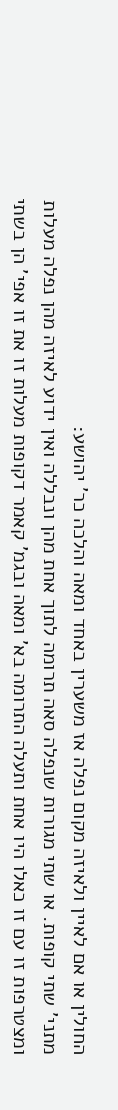החולין או אם לאיין ולאיזה מקום נפלה אז משערין באחד ומאה והלכה כר' יהושע:
מתני' שתי קופות. או שתי מגורות שנפלה סאה תרומה לתוך אחת מהן ונבללה ואין ידוע לאיזה מהן נפלה מעלות ומצטרפות זו עם זו כאלו היו אחת ותעלה התרומה בא' ומאה ובגמ' קאמר דקופות מעלות זו את זו אפי' הן בשתי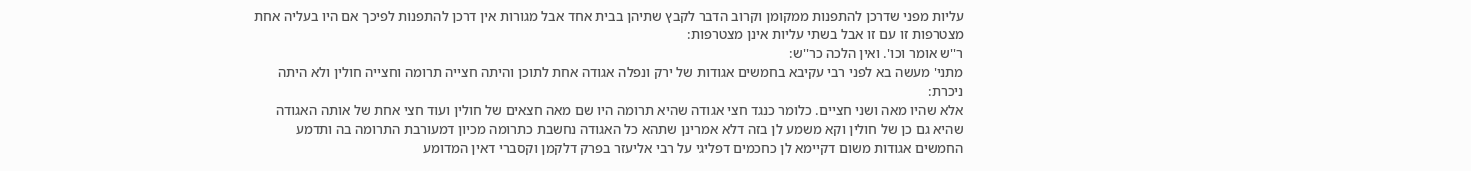עליות מפני שדרכן להתפנות ממקומן וקרוב הדבר לקבץ שתיהן בבית אחד אבל מגורות אין דרכן להתפנות לפיכך אם היו בעליה אחת מצטרפות זו עם זו אבל בשתי עליות אינן מצטרפות:
ר''ש אומר וכו'. ואין הלכה כר''ש:
מתני' מעשה בא לפני רבי עקיבא בחמשים אגודות של ירק ונפלה אגודה אחת לתוכן והיתה חצייה תרומה וחצייה חולין ולא היתה ניכרת:
אלא שהיו מאה ושני חציים. כלומר כנגד חצי אגודה שהיא תרומה היו שם מאה חצאים של חולין ועוד חצי אחת של אותה האגודה שהיא גם כן של חולין וקא משמע לן בזה דלא אמרינן שתהא כל האגודה נחשבת כתרומה מכיון דמעורבת התרומה בה ותדמע החמשים אגודות משום דקיימא לן כחכמים דפליגי על רבי אליעזר בפרק דלקמן וקסברי דאין המדומע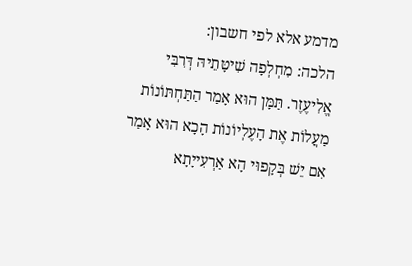מדמע אלא לפי חשבון:
הלכה: מִחְלְפָה שִׁיטָּתֵיהּ דְּרִבִּי אֱלִיעֶזֶר. תַּמָּן הוּא אָמַר הַתַּחְתּוֹנוֹת מַעֲלוֹת אֶת הָעֶלְיוֹנוֹת הָכָא הוּא אָמַר אִם יֵשׁ בְּקָפוּי הָא אַרְעִייָתָא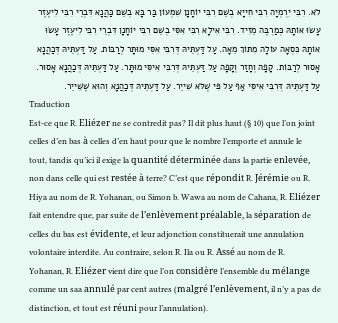לֹא. רִבִּי יִרְמְיָה רִבִּי חִייָא בְשֵׁם רִבִּי יוֹחָנָן שִׁמְעוֹן בַּר בָּא בְשֵׁם כַּהֲנָא דִּבְרֵי רִבִּי לִיעֶזֶר עָשׂוּ אוֹתָהּ כְּמַרְבֶּה מֵזִיד. רִבִּי אִילָא רִבִּי אִסִּי בְשֵׁם רִבִּי יוֹחָנָן דִּבְרֵי רִבִּי לִיעֶזֶר עָשׂוּ אוֹתָהּ כִּסְאָה עוֹלָה מִתּוֹךְ מֵאָה. עַל דַּעְתֵּיהּ דְּרִבִּי אִסִּי מוּתָּר לְרַבּוֹת. עַל דַּעְתֵּיהּ דְּכַהֲנָא אָסוּר לְרַבּוֹת. קָפָה וְחָזַר וְקָפָה עַל דַּעְתֵּיהּ דְּרִבִּי אִיסִּי מוּתָּר. עַל דַּעְתֵּיהּ דְּכַהֲנָא אָסוּר. עַל דַּעְתֵּיהּ דְּרִבִּי אִיסִּי אַף עַל פִּי שֶׁלֹּא שִׁייֵר. עַל דַּעְתֵּיהּ דְּכַהֲנָא וְהוּא שֶׁשִּׁייֵר.
Traduction
Est-ce que R. Eliézer ne se contredit pas? Il dit plus haut (§ 10) que l’on joint celles d’en bas à celles d’en haut pour que le nombre l’emporte et annule le tout, tandis qu’ici il exige la quantité déterminée dans la partie enlevée, non dans celle qui est restée à terre? C’est que répondit R. Jérémie ou R. Hiya au nom de R. Yohanan, ou Simon b. Wawa au nom de Cahana, R. Eliézer fait entendre que, par suite de l’enlèvement préalable, la séparation de celles du bas est évidente, et leur adjonction constituerait une annulation volontaire interdite. Au contraire, selon R. Ila ou R. Assé au nom de R. Yohanan, R. Eliézer vient dire que l’on considère l’ensemble du mélange comme un saa annulé par cent autres (malgré l’enlèvement, il n’y a pas de distinction, et tout est réuni pour l’annulation).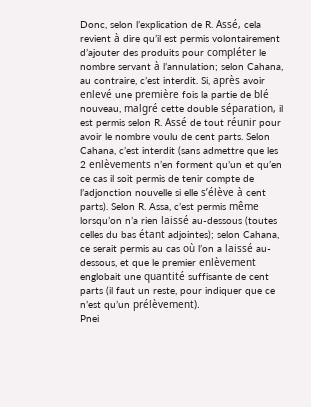Donc, selon l’explication de R. Assé, cela revient à dire qu’il est permis volontairement d’ajouter des produits pour compléter le nombre servant à l’annulation; selon Cahana, au contraire, c’est interdit. Si, après avoir enlevé une première fois la partie de blé nouveau, malgré cette double séparation, il est permis selon R. Assé de tout réunir pour avoir le nombre voulu de cent parts. Selon Cahana, c’est interdit (sans admettre que les 2 enlèvements n’en forment qu’un et qu’en ce cas il soit permis de tenir compte de l’adjonction nouvelle si elle s’élève à cent parts). Selon R. Assa, c’est permis même lorsqu’on n’a rien laissé au-dessous (toutes celles du bas étant adjointes); selon Cahana, ce serait permis au cas où l’on a laissé au-dessous, et que le premier enlèvement englobait une quantité suffisante de cent parts (il faut un reste, pour indiquer que ce n’est qu’un prélèvement).
Pnei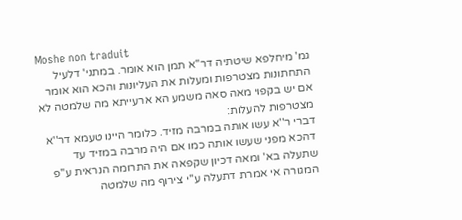Moshe non traduit
גמ' מיחלפא שיטתיה דר''א תמן הוא אומר. במתני' דלעיל התחתונות מצטרפות ומעלות את העליונות והכא הוא אומר אם יש בקפוי מאה סאה משמע הא ארעייתא מה שלמטה לא מצטרפות להעלות:
דברי ר''א עשו אותה במרבה מזיד. כלומר היינו טעמא דר''א דהכא מפני שעשו אותה כמו אם היה מרבה במזיד עד שתעלה בא' ומאה דכיון שקפאה את התרומה הנראית ע''פ המגורה אי אמרת דתעלה ע''י צירוף מה שלמטה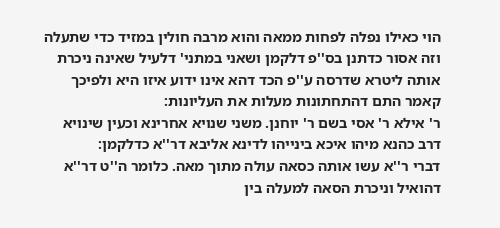הוי כאילו נפלה לפחות ממאה והוא מרבה חולין במזיד כדי שתעלה וזה אסור כדתנן בס''פ דלקמן ושאני במתני' דלעיל שאינה ניכרת אותה ליטרא שדרסה ע''פ הכד דהא אינו ידוע איזו היא ולפיכך קאמר התם דהתחתונות מעלות את העליונות:
ר' אילא ר' אסי בשם ר' יוחנן. משני שנויא אחרינא וכעין שינויא דרב כהנא מיהו איכא בינייהו לדינא אליבא דר''א כדלקמן:
דברי ר''א עשו אותה כסאה עולה מתוך מאה. כלומר ה''ט דר''א דהואיל וניכרת הסאה למעלה בין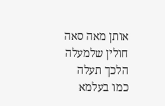אותן מאה סאה חולין שלמעלה הלכך תעלה כמו בעלמא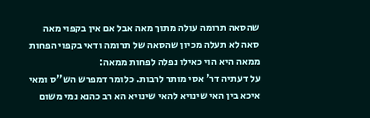שהסאה תרומה עולה מתוך מאה אבל אם אין בקפוי מאה סאה לא תעלה מכיון שהסאה של תרומה ודאי בקפוי הפחות ממאה היא הוי כאילו נפלה לפחות ממאה:
על דעתיה דר' אסי מותר לרבות. כלומר דמפרש הש''ס ומאי איכא בין האי שינויא להאי שינויא הא רב כהנא נמי משום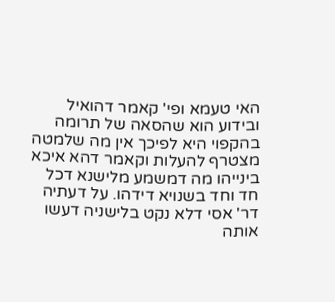האי טעמא ופי' קאמר דהואיל ובידוע הוא שהסאה של תרומה בהקפוי היא לפיכך אין מה שלמטה מצטרף להעלות וקאמר דהא איכא בינייהו מה דמשמע מלישנא דכל חד וחד בשנויא דידהו. על דעתיה דר' אסי דלא נקט בלישניה דעשו אותה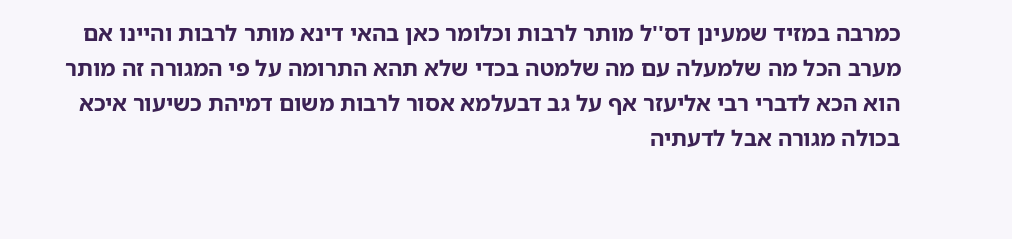כמרבה במזיד שמעינן דס''ל מותר לרבות וכלומר כאן בהאי דינא מותר לרבות והיינו אם מערב הכל מה שלמעלה עם מה שלמטה בכדי שלא תהא התרומה על פי המגורה זה מותר הוא הכא לדברי רבי אליעזר אף על גב דבעלמא אסור לרבות משום דמיהת כשיעור איכא בכולה מגורה אבל לדעתיה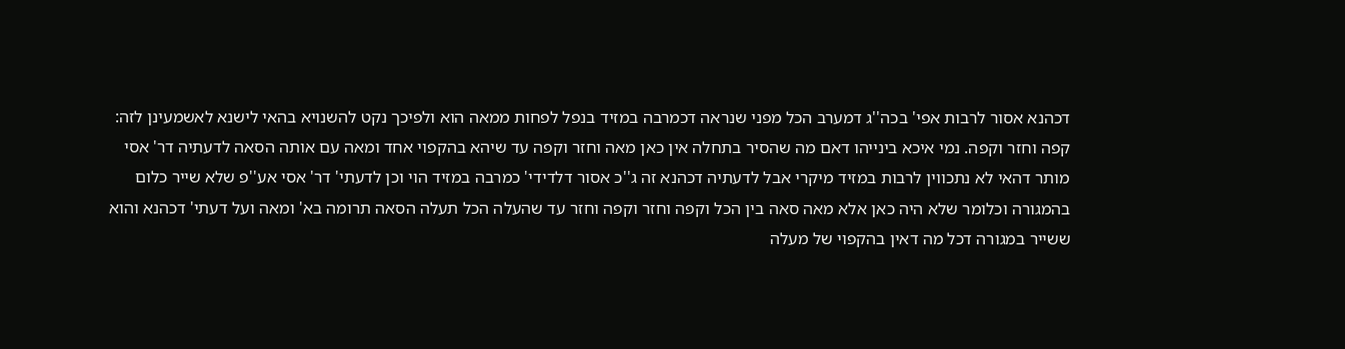דכהנא אסור לרבות אפי' בכה''ג דמערב הכל מפני שנראה דכמרבה במזיד בנפל לפחות ממאה הוא ולפיכך נקט להשנויא בהאי לישנא לאשמעינן לזה:
קפה וחזר וקפה. נמי איכא בינייהו דאם מה שהסיר בתחלה אין כאן מאה וחזר וקפה עד שיהא בהקפוי אחד ומאה עם אותה הסאה לדעתיה דר' אסי מותר דהאי לא נתכווין לרבות במזיד מיקרי אבל לדעתיה דכהנא זה ג''כ אסור דלדידי' כמרבה במזיד הוי וכן לדעתי' דר' אסי אע''פ שלא שייר כלום בהמגורה וכלומר שלא היה כאן אלא מאה סאה בין הכל וקפה וחזר וקפה וחזר עד שהעלה הכל תעלה הסאה תרומה בא' ומאה ועל דעתי' דכהנא והוא ששייר במגורה דכל מה דאין בהקפוי של מעלה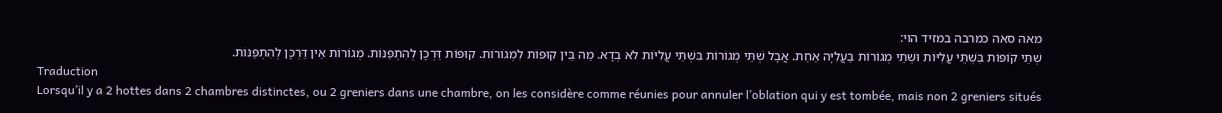מאה סאה כמרבה במזיד הוי:
שְׁתֵּי קוֹפּוֹת בִּשְׁתֵּי עֲלִיּוֹת וּשְׁתֵי מְגוֹרוֹת בַּעֲלִיָּה אַחַת. אֲבָל שְׁתֵּי מְגוֹרוֹת בִּשְׁתֵּי עֲלִיּוֹת לֹא בְדָא. מַה בֵּין קוּפּוֹת לִמְגוֹרוֹת. קוּפּוֹת דַּרְכָּן לְהִתְפַּנּוֹת. מְגוֹרוֹת אֵין דַּרְכָּן לְהִתְפַּנּוֹת.
Traduction
Lorsqu’il y a 2 hottes dans 2 chambres distinctes, ou 2 greniers dans une chambre, on les considère comme réunies pour annuler l’oblation qui y est tombée, mais non 2 greniers situés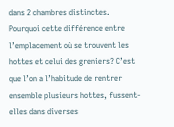dans 2 chambres distinctes. Pourquoi cette différence entre l’emplacement où se trouvent les hottes et celui des greniers? C’est que l’on a l’habitude de rentrer ensemble plusieurs hottes, fussent-elles dans diverses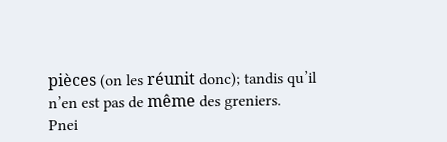pièces (on les réunit donc); tandis qu’il n’en est pas de même des greniers.
Pnei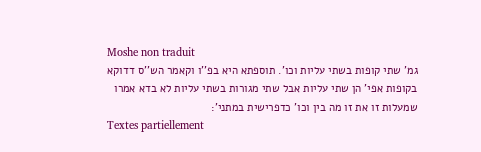Moshe non traduit
גמ' שתי קופות בשתי עליות וכו'. תוספתא היא בפ''ו וקאמר הש''ס דדוקא בקופות אפי' הן שתי עליות אבל שתי מגורות בשתי עליות לא בדא אמרו שמעלות זו את זו מה בין וכו' כדפרישית במתני':
Textes partiellement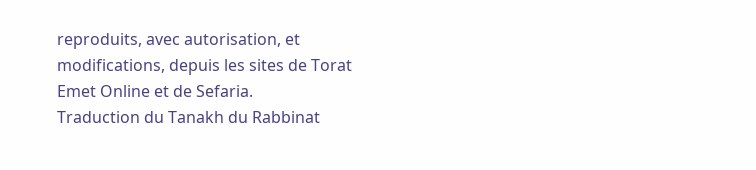reproduits, avec autorisation, et modifications, depuis les sites de Torat Emet Online et de Sefaria.
Traduction du Tanakh du Rabbinat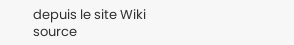depuis le site Wiki source